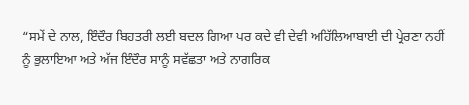“ਸਮੇਂ ਦੇ ਨਾਲ, ਇੰਦੌਰ ਬਿਹਤਰੀ ਲਈ ਬਦਲ ਗਿਆ ਪਰ ਕਦੇ ਵੀ ਦੇਵੀ ਅਹਿੱਲਿਆਬਾਈ ਦੀ ਪ੍ਰੇਰਣਾ ਨਹੀਂ ਨੂੰ ਭੁਲਾਇਆ ਅਤੇ ਅੱਜ ਇੰਦੌਰ ਸਾਨੂੰ ਸਵੱਛਤਾ ਅਤੇ ਨਾਗਰਿਕ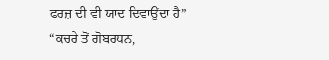ਫਰਜ਼ ਦੀ ਵੀ ਯਾਦ ਦਿਵਾਉਂਦਾ ਹੈ”
“ਕਚਰੇ ਤੋਂ ਗੋਬਰਧਨ,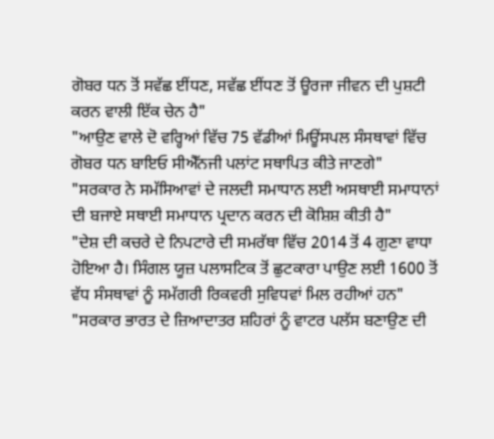ਗੋਬਰ ਧਨ ਤੋਂ ਸਵੱਛ ਈਂਧਣ, ਸਵੱਛ ਈਂਧਣ ਤੋਂ ਊਰਜਾ ਜੀਵਨ ਦੀ ਪੁਸ਼ਟੀ ਕਰਨ ਵਾਲੀ ਇੱਕ ਚੇਨ ਹੈ"
"ਆਉਣ ਵਾਲੇ ਦੋ ਵਰ੍ਹਿਆਂ ਵਿੱਚ 75 ਵੱਡੀਆਂ ਮਿਊਂਸਪਲ ਸੰਸਥਾਵਾਂ ਵਿੱਚ ਗੋਬਰ ਧਨ ਬਾਇਓ ਸੀਐੱਨਜੀ ਪਲਾਂਟ ਸਥਾਪਿਤ ਕੀਤੇ ਜਾਣਗੇ"
"ਸਰਕਾਰ ਨੇ ਸਮੱਸਿਆਵਾਂ ਦੇ ਜਲਦੀ ਸਮਾਧਾਨ ਲਈ ਅਸਥਾਈ ਸਮਾਧਾਨਾਂ ਦੀ ਬਜਾਏ ਸਥਾਈ ਸਮਾਧਾਨ ਪ੍ਰਦਾਨ ਕਰਨ ਦੀ ਕੋਸ਼ਿਸ਼ ਕੀਤੀ ਹੈ"
"ਦੇਸ਼ ਦੀ ਕਚਰੇ ਦੇ ਨਿਪਟਾਰੇ ਦੀ ਸਮਰੱਥਾ ਵਿੱਚ 2014 ਤੋਂ 4 ਗੁਣਾ ਵਾਧਾ ਹੋਇਆ ਹੈ। ਸਿੰਗਲ ਯੂਜ਼ ਪਲਾਸਟਿਕ ਤੋਂ ਛੁਟਕਾਰਾ ਪਾਉਣ ਲਈ 1600 ਤੋਂ ਵੱਧ ਸੰਸਥਾਵਾਂ ਨੂੰ ਸਮੱਗਰੀ ਰਿਕਵਰੀ ਸੁਵਿਧਵਾਂ ਮਿਲ ਰਹੀਆਂ ਹਨ"
"ਸਰਕਾਰ ਭਾਰਤ ਦੇ ਜ਼ਿਆਦਾਤਰ ਸ਼ਹਿਰਾਂ ਨੂੰ ਵਾਟਰ ਪਲੱਸ ਬਣਾਉਣ ਦੀ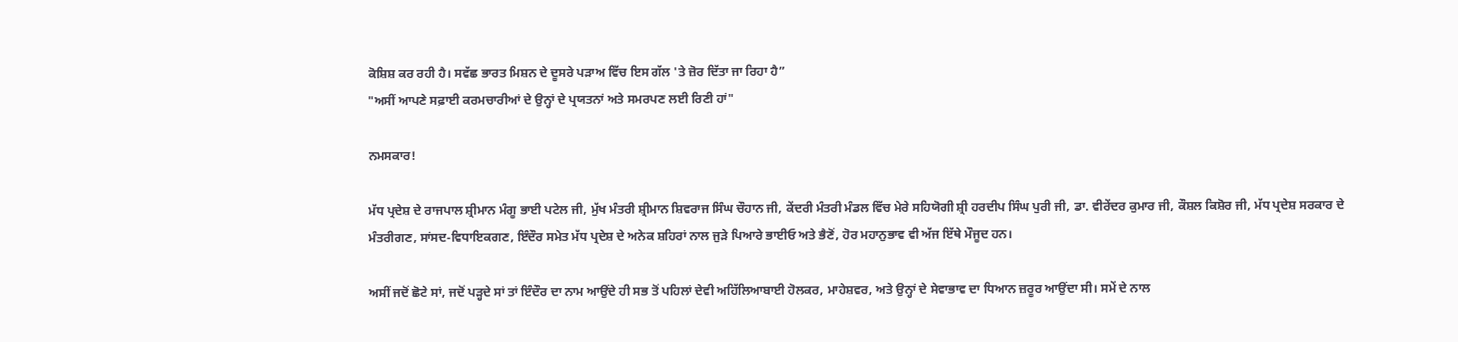ਕੋਸ਼ਿਸ਼ ਕਰ ਰਹੀ ਹੈ। ਸਵੱਛ ਭਾਰਤ ਮਿਸ਼ਨ ਦੇ ਦੂਸਰੇ ਪੜਾਅ ਵਿੱਚ ਇਸ ਗੱਲ 'ਤੇ ਜ਼ੋਰ ਦਿੱਤਾ ਜਾ ਰਿਹਾ ਹੈ”
"ਅਸੀਂ ਆਪਣੇ ਸਫ਼ਾਈ ਕਰਮਚਾਰੀਆਂ ਦੇ ਉਨ੍ਹਾਂ ਦੇ ਪ੍ਰਯਤਨਾਂ ਅਤੇ ਸਮਰਪਣ ਲਈ ਰਿਣੀ ਹਾਂ"

ਨਮਸਕਾਰ!

ਮੱਧ ਪ੍ਰਦੇਸ਼ ਦੇ ਰਾਜਪਾਲ ਸ਼੍ਰੀਮਾਨ ਮੰਗੂ ਭਾਈ ਪਟੇਲ ਜੀ, ਮੁੱਖ ਮੰਤਰੀ ਸ਼੍ਰੀਮਾਨ ਸ਼ਿਵਰਾਜ ਸਿੰਘ ਚੌਹਾਨ ਜੀ, ਕੇਂਦਰੀ ਮੰਤਰੀ ਮੰਡਲ ਵਿੱਚ ਮੇਰੇ ਸਹਿਯੋਗੀ ਸ਼੍ਰੀ ਹਰਦੀਪ ਸਿੰਘ ਪੁਰੀ ਜੀ, ਡਾ. ਵੀਰੇਂਦਰ ਕੁਮਾਰ ਜੀ, ਕੌਸ਼ਲ ਕਿਸ਼ੋਰ ਜੀ, ਮੱਧ ਪ੍ਰਦੇਸ਼ ਸਰਕਾਰ ਦੇ ਮੰਤਰੀਗਣ, ਸਾਂਸਦ-ਵਿਧਾਇਕਗਣ, ਇੰਦੌਰ ਸਮੇਤ ਮੱਧ ਪ੍ਰਦੇਸ਼ ਦੇ ਅਨੇਕ ਸ਼ਹਿਰਾਂ ਨਾਲ ਜੁੜੇ ਪਿਆਰੇ ਭਾਈਓ ਅਤੇ ਭੈਣੋਂ, ਹੋਰ ਮਹਾਨੁਭਾਵ ਵੀ ਅੱਜ ਇੱਥੇ ਮੌਜੂਦ ਹਨ।

ਅਸੀਂ ਜਦੋਂ ਛੋਟੇ ਸਾਂ, ਜਦੋਂ ਪੜ੍ਹਦੇ ਸਾਂ ਤਾਂ ਇੰਦੌਰ ਦਾ ਨਾਮ ਆਉਂਦੇ ਹੀ ਸਭ ਤੋਂ ਪਹਿਲਾਂ ਦੇਵੀ ਅਹਿੱਲਿਆਬਾਈ ਹੋਲਕਰ, ਮਾਹੇਸ਼ਵਰ, ਅਤੇ ਉਨ੍ਹਾਂ ਦੇ ਸੇਵਾਭਾਵ ਦਾ ਧਿਆਨ ਜ਼ਰੂਰ ਆਉਂਦਾ ਸੀ। ਸਮੇਂ ਦੇ ਨਾਲ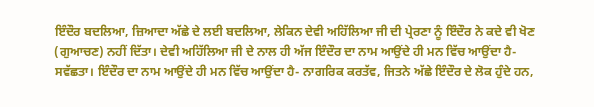ਇੰਦੌਰ ਬਦਲਿਆ, ਜ਼ਿਆਦਾ ਅੱਛੇ ਦੇ ਲਈ ਬਦਲਿਆ, ਲੇਕਿਨ ਦੇਵੀ ਅਹਿੱਲਿਆ ਜੀ ਦੀ ਪ੍ਰੇਰਣਾ ਨੂੰ ਇੰਦੌਰ ਨੇ ਕਦੇ ਵੀ ਖੋਣ (ਗੁਆਚਣ) ਨਹੀਂ ਦਿੱਤਾ। ਦੇਵੀ ਅਹਿੱਲਿਆ ਜੀ ਦੇ ਨਾਲ ਹੀ ਅੱਜ ਇੰਦੌਰ ਦਾ ਨਾਮ ਆਉਂਦੇ ਹੀ ਮਨ ਵਿੱਚ ਆਉਂਦਾ ਹੈ-ਸਵੱਛਤਾ। ਇੰਦੌਰ ਦਾ ਨਾਮ ਆਉਂਦੇ ਹੀ ਮਨ ਵਿੱਚ ਆਉਂਦਾ ਹੈ- ਨਾਗਰਿਕ ਕਰਤੱਵ, ਜਿਤਨੇ ਅੱਛੇ ਇੰਦੌਰ ਦੇ ਲੋਕ ਹੁੰਦੇ ਹਨ,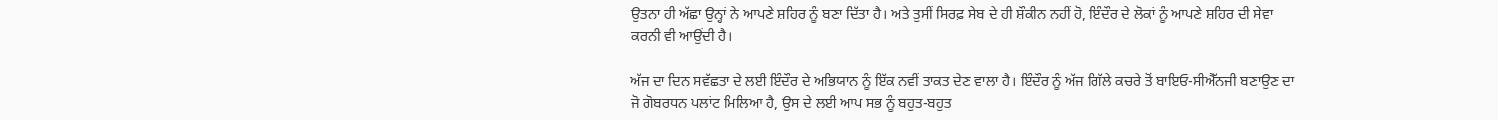ਉਤਨਾ ਹੀ ਅੱਛਾ ਉਨ੍ਹਾਂ ਨੇ ਆਪਣੇ ਸ਼ਹਿਰ ਨੂੰ ਬਣਾ ਦਿੱਤਾ ਹੈ। ਅਤੇ ਤੁਸੀਂ ਸਿਰਫ਼ ਸੇਬ ਦੇ ਹੀ ਸ਼ੌਕੀਨ ਨਹੀਂ ਹੋ, ਇੰਦੌਰ ਦੇ ਲੋਕਾਂ ਨੂੰ ਆਪਣੇ ਸ਼ਹਿਰ ਦੀ ਸੇਵਾ ਕਰਨੀ ਵੀ ਆਉਂਦੀ ਹੈ।

ਅੱਜ ਦਾ ਦਿਨ ਸਵੱਛਤਾ ਦੇ ਲਈ ਇੰਦੌਰ ਦੇ ਅਭਿਯਾਨ ਨੂੰ ਇੱਕ ਨਵੀਂ ਤਾਕਤ ਦੇਣ ਵਾਲਾ ਹੈ। ਇੰਦੌਰ ਨੂੰ ਅੱਜ ਗਿੱਲੇ ਕਚਰੇ ਤੋਂ ਬਾਇਓ-ਸੀਐੱਨਜੀ ਬਣਾਉਣ ਦਾ ਜੋ ਗੋਬਰਧਨ ਪਲਾਂਟ ਮਿਲਿਆ ਹੈ, ਉਸ ਦੇ ਲਈ ਆਪ ਸਭ ਨੂੰ ਬਹੁਤ-ਬਹੁਤ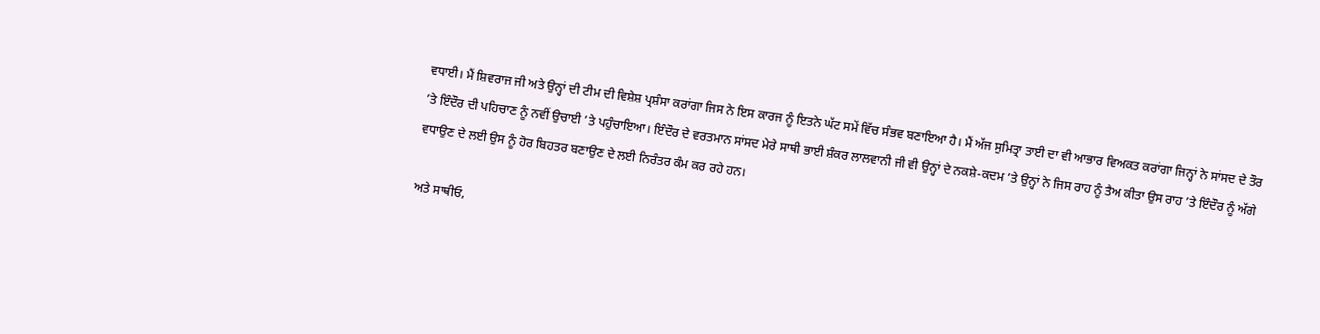ਵਧਾਈ। ਮੈਂ ਸ਼ਿਵਰਾਜ ਜੀ ਅਤੇ ਉਨ੍ਹਾਂ ਦੀ ਟੀਮ ਦੀ ਵਿਸ਼ੇਸ਼ ਪ੍ਰਸ਼ੰਸਾ ਕਰਾਂਗਾ ਜਿਸ ਨੇ ਇਸ ਕਾਰਜ ਨੂੰ ਇਤਨੇ ਘੱਟ ਸਮੇਂ ਵਿੱਚ ਸੰਭਵ ਬਣਾਇਆ ਹੈ। ਮੈਂ ਅੱਜ ਸੁਮਿਤ੍ਰਾ ਤਾਈ ਦਾ ਵੀ ਆਭਾਰ ਵਿਅਕਤ ਕਰਾਂਗਾ ਜਿਨ੍ਹਾਂ ਨੇ ਸਾਂਸਦ ਦੇ ਤੌਰ ’ਤੇ ਇੰਦੌਰ ਦੀ ਪਹਿਚਾਣ ਨੂੰ ਨਵੀਂ ਉਚਾਈ ’ਤੇ ਪਹੁੰਚਾਇਆ। ਇੰਦੌਰ ਦੇ ਵਰਤਮਾਨ ਸਾਂਸਦ ਮੇਰੇ ਸਾਥੀ ਭਾਈ ਸ਼ੰਕਰ ਲਾਲਵਾਨੀ ਜੀ ਵੀ ਉਨ੍ਹਾਂ ਦੇ ਨਕਸ਼ੇ-ਕਦਮ ’ਤੇ ਉਨ੍ਹਾਂ ਨੇ ਜਿਸ ਰਾਹ ਨੂੰ ਤੈਅ ਕੀਤਾ ਉਸ ਰਾਹ ’ਤੇ ਇੰਦੌਰ ਨੂੰ ਅੱਗੇ ਵਧਾਉਣ ਦੇ ਲਈ ਉਸ ਨੂੰ ਹੋਰ ਬਿਹਤਰ ਬਣਾਉਣ ਦੇ ਲਈ ਨਿਰੰਤਰ ਕੰਮ ਕਰ ਰਹੇ ਹਨ।

ਅਤੇ ਸਾਥੀਓ,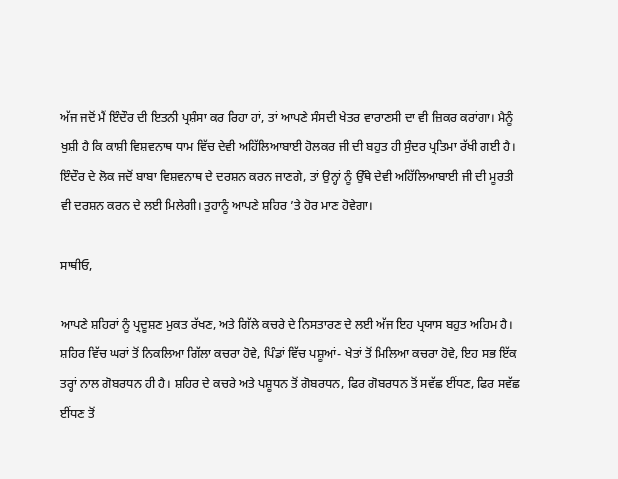ਅੱਜ ਜਦੋਂ ਮੈਂ ਇੰਦੌਰ ਦੀ ਇਤਨੀ ਪ੍ਰਸ਼ੰਸਾ ਕਰ ਰਿਹਾ ਹਾਂ, ਤਾਂ ਆਪਣੇ ਸੰਸਦੀ ਖੇਤਰ ਵਾਰਾਣਸੀ ਦਾ ਵੀ ਜ਼ਿਕਰ ਕਰਾਂਗਾ। ਮੈਨੂੰ ਖੁਸ਼ੀ ਹੈ ਕਿ ਕਾਸ਼ੀ ਵਿਸ਼ਵਨਾਥ ਧਾਮ ਵਿੱਚ ਦੇਵੀ ਅਹਿੱਲਿਆਬਾਈ ਹੋਲਕਰ ਜੀ ਦੀ ਬਹੁਤ ਹੀ ਸੁੰਦਰ ਪ੍ਰਤਿਮਾ ਰੱਖੀ ਗਈ ਹੈ। ਇੰਦੌਰ ਦੇ ਲੋਕ ਜਦੋਂ ਬਾਬਾ ਵਿਸ਼ਵਨਾਥ ਦੇ ਦਰਸ਼ਨ ਕਰਨ ਜਾਣਗੇ, ਤਾਂ ਉਨ੍ਹਾਂ ਨੂੰ ਉੱਥੇ ਦੇਵੀ ਅਹਿੱਲਿਆਬਾਈ ਜੀ ਦੀ ਮੂਰਤੀ ਵੀ ਦਰਸ਼ਨ ਕਰਨ ਦੇ ਲਈ ਮਿਲੇਗੀ। ਤੁਹਾਨੂੰ ਆਪਣੇ ਸ਼ਹਿਰ ’ਤੇ ਹੋਰ ਮਾਣ ਹੋਵੇਗਾ।

ਸਾਥੀਓ,

ਆਪਣੇ ਸ਼ਹਿਰਾਂ ਨੂੰ ਪ੍ਰਦੂਸ਼ਣ ਮੁਕਤ ਰੱਖਣ, ਅਤੇ ਗਿੱਲੇ ਕਚਰੇ ਦੇ ਨਿਸਤਾਰਣ ਦੇ ਲਈ ਅੱਜ ਇਹ ਪ੍ਰਯਾਸ ਬਹੁਤ ਅਹਿਮ ਹੈ। ਸ਼ਹਿਰ ਵਿੱਚ ਘਰਾਂ ਤੋਂ ਨਿਕਲਿਆ ਗਿੱਲਾ ਕਚਰਾ ਹੋਵੇ, ਪਿੰਡਾਂ ਵਿੱਚ ਪਸ਼ੂਆਂ- ਖੇਤਾਂ ਤੋਂ ਮਿਲਿਆ ਕਚਰਾ ਹੋਵੇ, ਇਹ ਸਭ ਇੱਕ ਤਰ੍ਹਾਂ ਨਾਲ ਗੋਬਰਧਨ ਹੀ ਹੈ। ਸ਼ਹਿਰ ਦੇ ਕਚਰੇ ਅਤੇ ਪਸ਼ੂਧਨ ਤੋਂ ਗੋਬਰਧਨ, ਫਿਰ ਗੋਬਰਧਨ ਤੋਂ ਸਵੱਛ ਈਂਧਣ, ਫਿਰ ਸਵੱਛ ਈਂਧਣ ਤੋਂ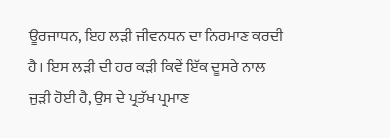ਊਰਜਾਧਨ, ਇਹ ਲੜੀ ਜੀਵਨਧਨ ਦਾ ਨਿਰਮਾਣ ਕਰਦੀ ਹੈ। ਇਸ ਲੜੀ ਦੀ ਹਰ ਕੜੀ ਕਿਵੇਂ ਇੱਕ ਦੂਸਰੇ ਨਾਲ ਜੁੜੀ ਹੋਈ ਹੈ, ਉਸ ਦੇ ਪ੍ਰਤੱਖ ਪ੍ਰਮਾਣ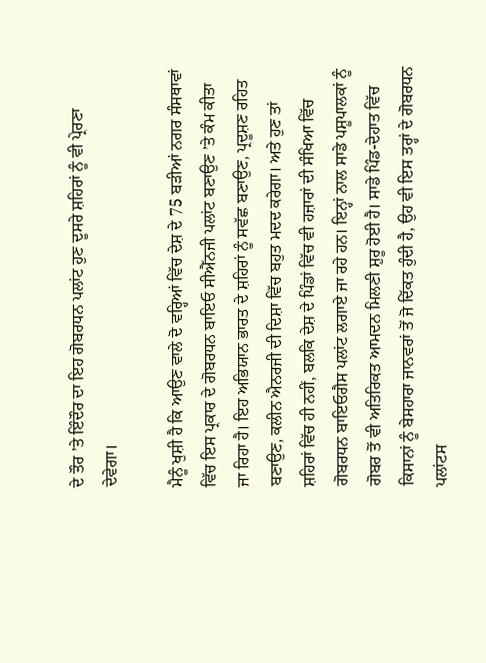ਦੇ ਤੌਰ ’ਤੇ ਇੰਦੌਰ ਦਾ ਇਹ ਗੋਬਰਧਨ ਪਲਾਂਟ ਹੁਣ ਦੂਸਰੇ ਸ਼ਹਿਰਾਂ ਨੂੰ ਵੀ ਪ੍ਰੇਰਣਾ ਦੇਵੇਗਾ।

ਮੈਨੂੰ ਖੁਸ਼ੀ ਹੈ ਕਿ ਆਉਣ ਵਾਲੇ ਦੋ ਵਰ੍ਹਿਆਂ ਵਿੱਚ ਦੇਸ਼ ਦੇ 75 ਬੜੀਆਂ ਨਗਰ ਸੰਸਥਾਵਾਂ ਵਿੱਚ ਇਸ ਪ੍ਰਕਾਰ ਦੇ ਗੋਬਰਧਨ ਬਾਇਓ ਸੀਐੱਨਜੀ ਪਲਾਂਟ ਬਣਾਉਣ ’ਤੇ ਕੰਮ ਕੀਤਾ ਜਾ ਰਿਹਾ ਹੈ। ਇਹ ਅਭਿਯਾਨ ਭਾਰਤ ਦੇ ਸ਼ਹਿਰਾਂ ਨੂੰ ਸਵੱਛ ਬਣਾਉਣ, ਪ੍ਰਦੂਸ਼ਣ ਰਹਿਤ ਬਣਾਉਣ, ਕਲੀਨ ਐਨਰਜੀ ਦੀ ਦਿਸ਼ਾ ਵਿੱਚ ਬਹੁਤ ਮਦਦ ਕਰੇਗਾ। ਅਤੇ ਹੁਣ ਤਾਂ ਸ਼ਹਿਰਾਂ ਵਿੱਚ ਹੀ ਨਹੀਂ, ਬਲਕਿ ਦੇਸ਼ ਦੇ ਪਿੰਡਾਂ ਵਿੱਚ ਵੀ ਹਜ਼ਾਰਾਂ ਦੀ ਸੰਖਿਆ ਵਿੱਚ ਗੋਬਰਧਨ ਬਾਇਓਗੈਸ ਪਲਾਂਟ ਲਗਾਏ ਜਾ ਰਹੇ ਹਨ। ਇਨ੍ਹਾਂ ਨਾਲ ਸਾਡੇ ਪਸ਼ੂਪਾਲਕਾਂ ਨੂੰ ਗੋਬਰ ਤੋਂ ਵੀ ਅਤਿਰਿਕਤ ਆਮਦਨ ਮਿਲਣੀ ਸ਼ੁਰੂ ਹੋਈ ਹੈ। ਸਾਡੇ ਪਿੰਡ-ਦੇਹਾਤ ਵਿੱਚ ਕਿਸਾਨਾਂ ਨੂੰ ਬੇਸਹਾਰਾ ਜਾਨਵਰਾਂ ਤੋਂ ਜੋ ਦਿੱਕਤ ਹੁੰਦੀ ਹੈ, ਉਹ ਵੀ ਇਸ ਤਰ੍ਹਾਂ ਦੇ ਗੋਬਰਧਨ ਪਲਾਂਟਸ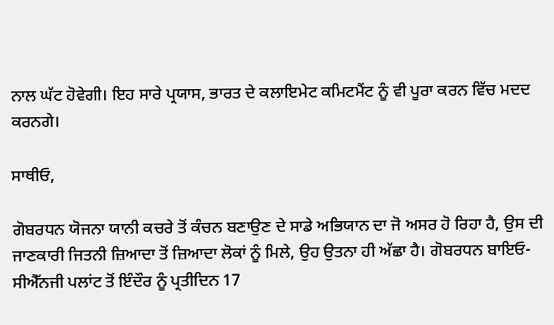ਨਾਲ ਘੱਟ ਹੋਵੇਗੀ। ਇਹ ਸਾਰੇ ਪ੍ਰਯਾਸ, ਭਾਰਤ ਦੇ ਕਲਾਇਮੇਟ ਕਮਿਟਮੈਂਟ ਨੂੰ ਵੀ ਪੂਰਾ ਕਰਨ ਵਿੱਚ ਮਦਦ ਕਰਨਗੇ।

ਸਾਥੀਓ,

ਗੋਬਰਧਨ ਯੋਜਨਾ ਯਾਨੀ ਕਚਰੇ ਤੋਂ ਕੰਚਨ ਬਣਾਉਣ ਦੇ ਸਾਡੇ ਅਭਿਯਾਨ ਦਾ ਜੋ ਅਸਰ ਹੋ ਰਿਹਾ ਹੈ, ਉਸ ਦੀ ਜਾਣਕਾਰੀ ਜਿਤਨੀ ਜ਼ਿਆਦਾ ਤੋਂ ਜ਼ਿਆਦਾ ਲੋਕਾਂ ਨੂੰ ਮਿਲੇ, ਉਹ ਉਤਨਾ ਹੀ ਅੱਛਾ ਹੈ। ਗੋਬਰਧਨ ਬਾਇਓ-ਸੀਐੱਨਜੀ ਪਲਾਂਟ ਤੋਂ ਇੰਦੌਰ ਨੂੰ ਪ੍ਰਤੀਦਿਨ 17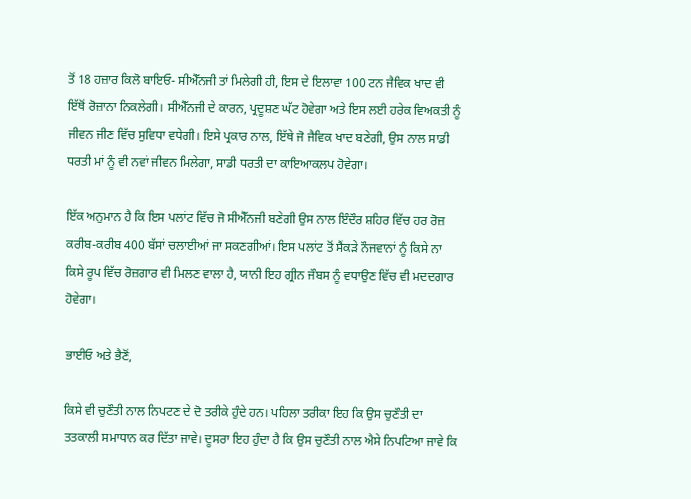ਤੋਂ 18 ਹਜ਼ਾਰ ਕਿਲੋ ਬਾਇਓ- ਸੀਐੱਨਜੀ ਤਾਂ ਮਿਲੇਗੀ ਹੀ, ਇਸ ਦੇ ਇਲਾਵਾ 100 ਟਨ ਜੈਵਿਕ ਖਾਦ ਵੀ ਇੱਥੋਂ ਰੋਜ਼ਾਨਾ ਨਿਕਲੇਗੀ। ਸੀਐੱਨਜੀ ਦੇ ਕਾਰਨ, ਪ੍ਰਦੂਸ਼ਣ ਘੱਟ ਹੋਵੇਗਾ ਅਤੇ ਇਸ ਲਈ ਹਰੇਕ ਵਿਅਕਤੀ ਨੂੰ ਜੀਵਨ ਜੀਣ ਵਿੱਚ ਸੁਵਿਧਾ ਵਧੇਗੀ। ਇਸੇ ਪ੍ਰਕਾਰ ਨਾਲ, ਇੱਥੇ ਜੋ ਜੈਵਿਕ ਖਾਦ ਬਣੇਗੀ, ਉਸ ਨਾਲ ਸਾਡੀ ਧਰਤੀ ਮਾਂ ਨੂੰ ਵੀ ਨਵਾਂ ਜੀਵਨ ਮਿਲੇਗਾ, ਸਾਡੀ ਧਰਤੀ ਦਾ ਕਾਇਆਕਲਪ ਹੋਵੇਗਾ।

ਇੱਕ ਅਨੁਮਾਨ ਹੈ ਕਿ ਇਸ ਪਲਾਂਟ ਵਿੱਚ ਜੋ ਸੀਐੱਨਜੀ ਬਣੇਗੀ ਉਸ ਨਾਲ ਇੰਦੌਰ ਸ਼ਹਿਰ ਵਿੱਚ ਹਰ ਰੋਜ਼ ਕਰੀਬ-ਕਰੀਬ 400 ਬੱਸਾਂ ਚਲਾਈਆਂ ਜਾ ਸਕਣਗੀਆਂ। ਇਸ ਪਲਾਂਟ ਤੋਂ ਸੈਂਕੜੇ ਨੌਜਵਾਨਾਂ ਨੂੰ ਕਿਸੇ ਨਾ ਕਿਸੇ ਰੂਪ ਵਿੱਚ ਰੋਜ਼ਗਾਰ ਵੀ ਮਿਲਣ ਵਾਲਾ ਹੈ, ਯਾਨੀ ਇਹ ਗ੍ਰੀਨ ਜੌਬਸ ਨੂੰ ਵਧਾਉਣ ਵਿੱਚ ਵੀ ਮਦਦਗਾਰ ਹੋਵੇਗਾ।

ਭਾਈਓ ਅਤੇ ਭੈਣੋਂ,

ਕਿਸੇ ਵੀ ਚੁਣੌਤੀ ਨਾਲ ਨਿਪਟਣ ਦੇ ਦੋ ਤਰੀਕੇ ਹੁੰਦੇ ਹਨ। ਪਹਿਲਾ ਤਰੀਕਾ ਇਹ ਕਿ ਉਸ ਚੁਣੌਤੀ ਦਾ ਤਤਕਾਲੀ ਸਮਾਧਾਨ ਕਰ ਦਿੱਤਾ ਜਾਵੇ। ਦੂਸਰਾ ਇਹ ਹੁੰਦਾ ਹੈ ਕਿ ਉਸ ਚੁਣੌਤੀ ਨਾਲ ਐਸੇ ਨਿਪਟਿਆ ਜਾਵੇ ਕਿ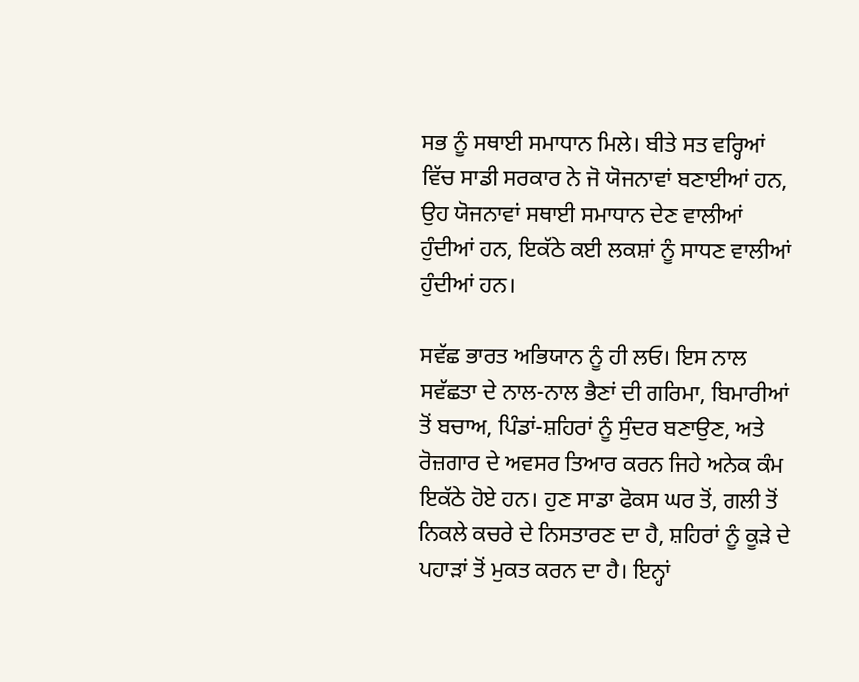ਸਭ ਨੂੰ ਸਥਾਈ ਸਮਾਧਾਨ ਮਿਲੇ। ਬੀਤੇ ਸਤ ਵਰ੍ਹਿਆਂ ਵਿੱਚ ਸਾਡੀ ਸਰਕਾਰ ਨੇ ਜੋ ਯੋਜਨਾਵਾਂ ਬਣਾਈਆਂ ਹਨ, ਉਹ ਯੋਜਨਾਵਾਂ ਸਥਾਈ ਸਮਾਧਾਨ ਦੇਣ ਵਾਲੀਆਂ ਹੁੰਦੀਆਂ ਹਨ, ਇਕੱਠੇ ਕਈ ਲਕਸ਼ਾਂ ਨੂੰ ਸਾਧਣ ਵਾਲੀਆਂ ਹੁੰਦੀਆਂ ਹਨ।

ਸਵੱਛ ਭਾਰਤ ਅਭਿਯਾਨ ਨੂੰ ਹੀ ਲਓ। ਇਸ ਨਾਲ ਸਵੱਛਤਾ ਦੇ ਨਾਲ-ਨਾਲ ਭੈਣਾਂ ਦੀ ਗਰਿਮਾ, ਬਿਮਾਰੀਆਂ ਤੋਂ ਬਚਾਅ, ਪਿੰਡਾਂ-ਸ਼ਹਿਰਾਂ ਨੂੰ ਸੁੰਦਰ ਬਣਾਉਣ, ਅਤੇ ਰੋਜ਼ਗਾਰ ਦੇ ਅਵਸਰ ਤਿਆਰ ਕਰਨ ਜਿਹੇ ਅਨੇਕ ਕੰਮ ਇਕੱਠੇ ਹੋਏ ਹਨ। ਹੁਣ ਸਾਡਾ ਫੋਕਸ ਘਰ ਤੋਂ, ਗਲੀ ਤੋਂ ਨਿਕਲੇ ਕਚਰੇ ਦੇ ਨਿਸਤਾਰਣ ਦਾ ਹੈ, ਸ਼ਹਿਰਾਂ ਨੂੰ ਕੂੜੇ ਦੇ ਪਹਾੜਾਂ ਤੋਂ ਮੁਕਤ ਕਰਨ ਦਾ ਹੈ। ਇਨ੍ਹਾਂ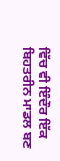ਵਿੱਚ ਵੀ ਇੰਦੌਰ ਇੱਕ ਬਿਹਤਰੀਨ ਮਾਡਲ ਬਣ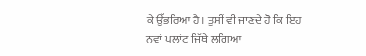ਕੇ ਉੱਭਰਿਆ ਹੈ। ਤੁਸੀਂ ਵੀ ਜਾਣਦੇ ਹੋ ਕਿ ਇਹ ਨਵਾਂ ਪਲਾਂਟ ਜਿੱਥੇ ਲਗਿਆ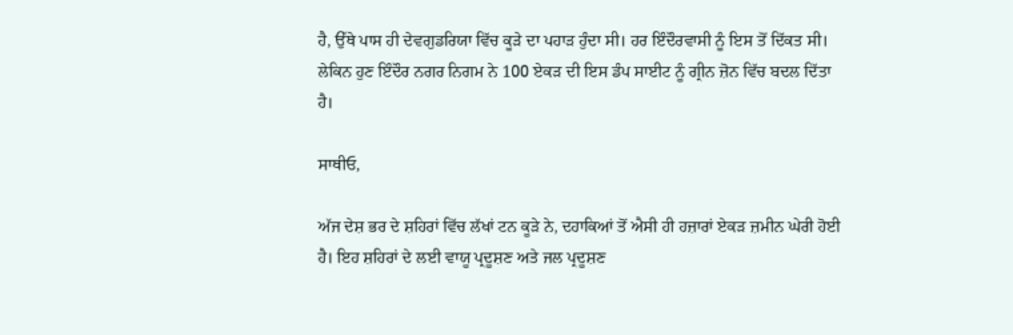ਹੈ, ਉੱਥੇ ਪਾਸ ਹੀ ਦੇਵਗੁਡਰਿਯਾ ਵਿੱਚ ਕੂੜੇ ਦਾ ਪਹਾੜ ਹੁੰਦਾ ਸੀ। ਹਰ ਇੰਦੌਰਵਾਸੀ ਨੂੰ ਇਸ ਤੋਂ ਦਿੱਕਤ ਸੀ। ਲੇਕਿਨ ਹੁਣ ਇੰਦੌਰ ਨਗਰ ਨਿਗਮ ਨੇ 100 ਏਕੜ ਦੀ ਇਸ ਡੰਪ ਸਾਈਟ ਨੂੰ ਗ੍ਰੀਨ ਜ਼ੋਨ ਵਿੱਚ ਬਦਲ ਦਿੱਤਾ ਹੈ।

ਸਾਥੀਓ,

ਅੱਜ ਦੇਸ਼ ਭਰ ਦੇ ਸ਼ਹਿਰਾਂ ਵਿੱਚ ਲੱਖਾਂ ਟਨ ਕੂੜੇ ਨੇ, ਦਹਾਕਿਆਂ ਤੋਂ ਐਸੀ ਹੀ ਹਜ਼ਾਰਾਂ ਏਕੜ ਜ਼ਮੀਨ ਘੇਰੀ ਹੋਈ ਹੈ। ਇਹ ਸ਼ਹਿਰਾਂ ਦੇ ਲਈ ਵਾਯੂ ਪ੍ਰਦੂਸ਼ਣ ਅਤੇ ਜਲ ਪ੍ਰਦੂਸ਼ਣ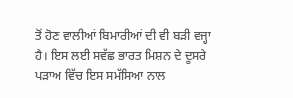ਤੋਂ ਹੋਣ ਵਾਲੀਆਂ ਬਿਮਾਰੀਆਂ ਦੀ ਵੀ ਬੜੀ ਵਜ੍ਹਾ ਹੈ। ਇਸ ਲਈ ਸਵੱਛ ਭਾਰਤ ਮਿਸ਼ਨ ਦੇ ਦੂਸਰੇ ਪੜਾਅ ਵਿੱਚ ਇਸ ਸਮੱਸਿਆ ਨਾਲ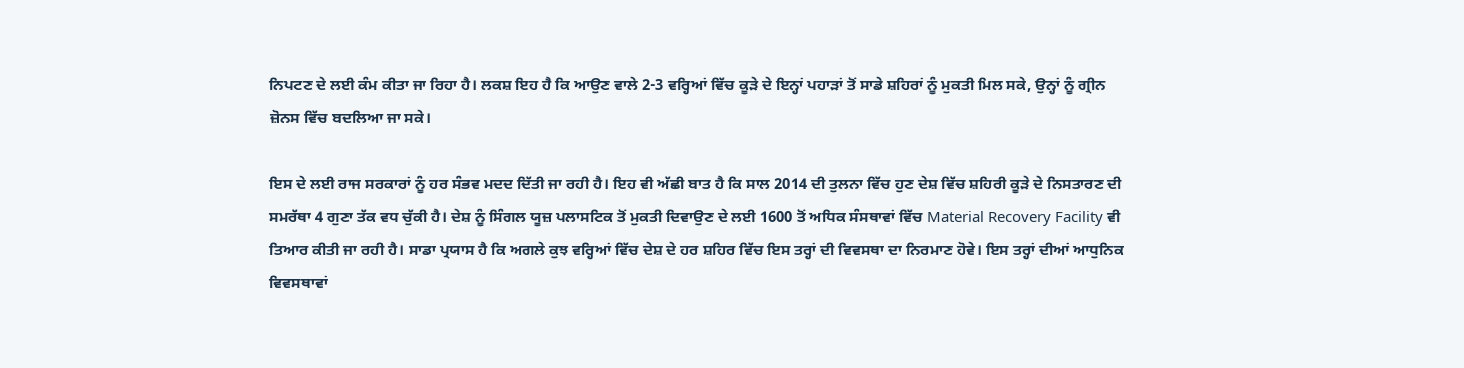ਨਿਪਟਣ ਦੇ ਲਈ ਕੰਮ ਕੀਤਾ ਜਾ ਰਿਹਾ ਹੈ। ਲਕਸ਼ ਇਹ ਹੈ ਕਿ ਆਉਣ ਵਾਲੇ 2-3 ਵਰ੍ਹਿਆਂ ਵਿੱਚ ਕੂੜੇ ਦੇ ਇਨ੍ਹਾਂ ਪਹਾੜਾਂ ਤੋਂ ਸਾਡੇ ਸ਼ਹਿਰਾਂ ਨੂੰ ਮੁਕਤੀ ਮਿਲ ਸਕੇ, ਉਨ੍ਹਾਂ ਨੂੰ ਗ੍ਰੀਨ ਜ਼ੋਨਸ ਵਿੱਚ ਬਦਲਿਆ ਜਾ ਸਕੇ।

ਇਸ ਦੇ ਲਈ ਰਾਜ ਸਰਕਾਰਾਂ ਨੂੰ ਹਰ ਸੰਭਵ ਮਦਦ ਦਿੱਤੀ ਜਾ ਰਹੀ ਹੈ। ਇਹ ਵੀ ਅੱਛੀ ਬਾਤ ਹੈ ਕਿ ਸਾਲ 2014 ਦੀ ਤੁਲਨਾ ਵਿੱਚ ਹੁਣ ਦੇਸ਼ ਵਿੱਚ ਸ਼ਹਿਰੀ ਕੂੜੇ ਦੇ ਨਿਸਤਾਰਣ ਦੀ ਸਮਰੱਥਾ 4 ਗੁਣਾ ਤੱਕ ਵਧ ਚੁੱਕੀ ਹੈ। ਦੇਸ਼ ਨੂੰ ਸਿੰਗਲ ਯੂਜ਼ ਪਲਾਸਟਿਕ ਤੋਂ ਮੁਕਤੀ ਦਿਵਾਉਣ ਦੇ ਲਈ 1600 ਤੋਂ ਅਧਿਕ ਸੰਸਥਾਵਾਂ ਵਿੱਚ Material Recovery Facility ਵੀ ਤਿਆਰ ਕੀਤੀ ਜਾ ਰਹੀ ਹੈ। ਸਾਡਾ ਪ੍ਰਯਾਸ ਹੈ ਕਿ ਅਗਲੇ ਕੁਝ ਵਰ੍ਹਿਆਂ ਵਿੱਚ ਦੇਸ਼ ਦੇ ਹਰ ਸ਼ਹਿਰ ਵਿੱਚ ਇਸ ਤਰ੍ਹਾਂ ਦੀ ਵਿਵਸਥਾ ਦਾ ਨਿਰਮਾਣ ਹੋਵੇ। ਇਸ ਤਰ੍ਹਾਂ ਦੀਆਂ ਆਧੁਨਿਕ ਵਿਵਸਥਾਵਾਂ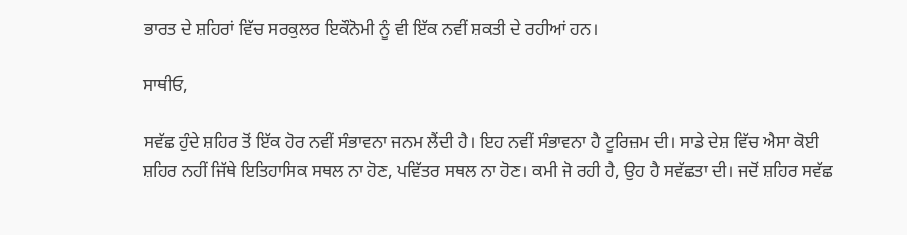ਭਾਰਤ ਦੇ ਸ਼ਹਿਰਾਂ ਵਿੱਚ ਸਰਕੁਲਰ ਇਕੌਨੋਮੀ ਨੂੰ ਵੀ ਇੱਕ ਨਵੀਂ ਸ਼ਕਤੀ ਦੇ ਰਹੀਆਂ ਹਨ।

ਸਾਥੀਓ,

ਸਵੱਛ ਹੁੰਦੇ ਸ਼ਹਿਰ ਤੋਂ ਇੱਕ ਹੋਰ ਨਵੀਂ ਸੰਭਾਵਨਾ ਜਨਮ ਲੈਂਦੀ ਹੈ। ਇਹ ਨਵੀਂ ਸੰਭਾਵਨਾ ਹੈ ਟੂਰਿਜ਼ਮ ਦੀ। ਸਾਡੇ ਦੇਸ਼ ਵਿੱਚ ਐਸਾ ਕੋਈ ਸ਼ਹਿਰ ਨਹੀਂ ਜਿੱਥੇ ਇਤਿਹਾਸਿਕ ਸਥਲ ਨਾ ਹੋਣ, ਪਵਿੱਤਰ ਸਥਲ ਨਾ ਹੋਣ। ਕਮੀ ਜੋ ਰਹੀ ਹੈ, ਉਹ ਹੈ ਸਵੱਛਤਾ ਦੀ। ਜਦੋਂ ਸ਼ਹਿਰ ਸਵੱਛ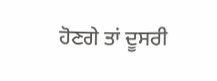ਹੋਣਗੇ ਤਾਂ ਦੂਸਰੀ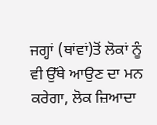ਜਗ੍ਹਾਂ (ਥਾਂਵਾਂ)ਤੋਂ ਲੋਕਾਂ ਨੂੰ ਵੀ ਉੱਥੇ ਆਉਣ ਦਾ ਮਨ ਕਰੇਗਾ, ਲੋਕ ਜ਼ਿਆਦਾ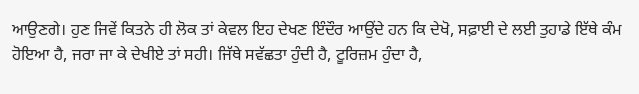ਆਉਣਗੇ। ਹੁਣ ਜਿਵੇਂ ਕਿਤਨੇ ਹੀ ਲੋਕ ਤਾਂ ਕੇਵਲ ਇਹ ਦੇਖਣ ਇੰਦੌਰ ਆਉਂਦੇ ਹਨ ਕਿ ਦੇਖੋ, ਸਫ਼ਾਈ ਦੇ ਲਈ ਤੁਹਾਡੇ ਇੱਥੇ ਕੰਮ ਹੋਇਆ ਹੈ, ਜਰਾ ਜਾ ਕੇ ਦੇਖੀਏ ਤਾਂ ਸਹੀ। ਜਿੱਥੇ ਸਵੱਛਤਾ ਹੁੰਦੀ ਹੈ, ਟੂਰਿਜ਼ਮ ਹੁੰਦਾ ਹੈ,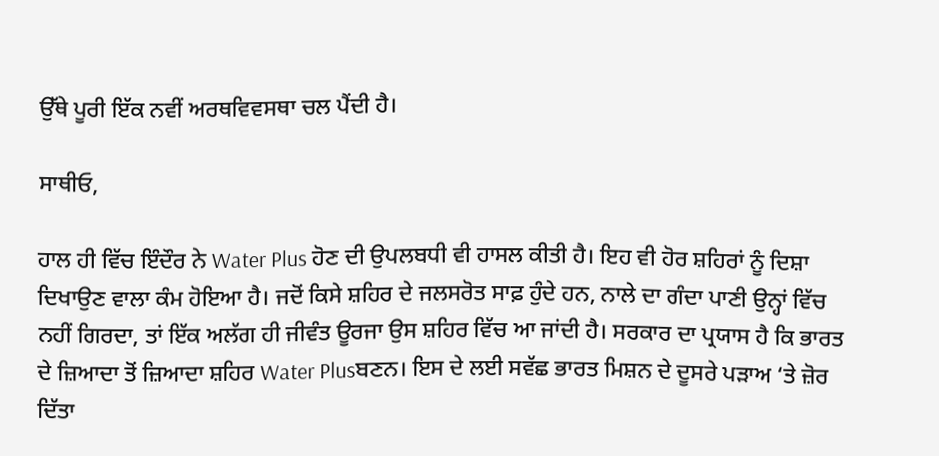ਉੱਥੇ ਪੂਰੀ ਇੱਕ ਨਵੀਂ ਅਰਥਵਿਵਸਥਾ ਚਲ ਪੈਂਦੀ ਹੈ।

ਸਾਥੀਓ,

ਹਾਲ ਹੀ ਵਿੱਚ ਇੰਦੌਰ ਨੇ Water Plus ਹੋਣ ਦੀ ਉਪਲਬਧੀ ਵੀ ਹਾਸਲ ਕੀਤੀ ਹੈ। ਇਹ ਵੀ ਹੋਰ ਸ਼ਹਿਰਾਂ ਨੂੰ ਦਿਸ਼ਾ ਦਿਖਾਉਣ ਵਾਲਾ ਕੰਮ ਹੋਇਆ ਹੈ। ਜਦੋਂ ਕਿਸੇ ਸ਼ਹਿਰ ਦੇ ਜਲਸਰੋਤ ਸਾਫ਼ ਹੁੰਦੇ ਹਨ, ਨਾਲੇ ਦਾ ਗੰਦਾ ਪਾਣੀ ਉਨ੍ਹਾਂ ਵਿੱਚ ਨਹੀਂ ਗਿਰਦਾ, ਤਾਂ ਇੱਕ ਅਲੱਗ ਹੀ ਜੀਵੰਤ ਊਰਜਾ ਉਸ ਸ਼ਹਿਰ ਵਿੱਚ ਆ ਜਾਂਦੀ ਹੈ। ਸਰਕਾਰ ਦਾ ਪ੍ਰਯਾਸ ਹੈ ਕਿ ਭਾਰਤ ਦੇ ਜ਼ਿਆਦਾ ਤੋਂ ਜ਼ਿਆਦਾ ਸ਼ਹਿਰ Water Plusਬਣਨ। ਇਸ ਦੇ ਲਈ ਸਵੱਛ ਭਾਰਤ ਮਿਸ਼ਨ ਦੇ ਦੂਸਰੇ ਪੜਾਅ ‘ਤੇ ਜ਼ੋਰ ਦਿੱਤਾ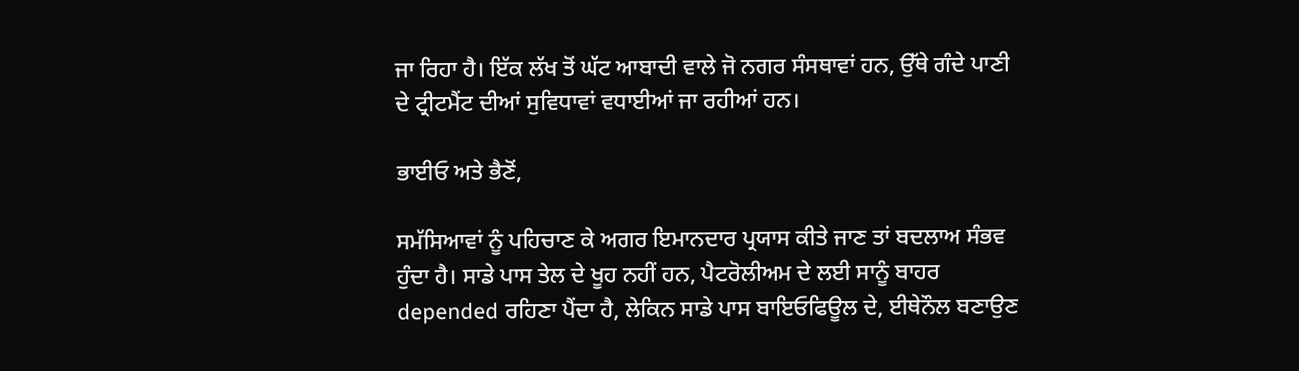ਜਾ ਰਿਹਾ ਹੈ। ਇੱਕ ਲੱਖ ਤੋਂ ਘੱਟ ਆਬਾਦੀ ਵਾਲੇ ਜੋ ਨਗਰ ਸੰਸਥਾਵਾਂ ਹਨ, ਉੱਥੇ ਗੰਦੇ ਪਾਣੀ ਦੇ ਟ੍ਰੀਟਮੈਂਟ ਦੀਆਂ ਸੁਵਿਧਾਵਾਂ ਵਧਾਈਆਂ ਜਾ ਰਹੀਆਂ ਹਨ।

ਭਾਈਓ ਅਤੇ ਭੈਣੋਂ,

ਸਮੱਸਿਆਵਾਂ ਨੂੰ ਪਹਿਚਾਣ ਕੇ ਅਗਰ ਇਮਾਨਦਾਰ ਪ੍ਰਯਾਸ ਕੀਤੇ ਜਾਣ ਤਾਂ ਬਦਲਾਅ ਸੰਭਵ ਹੁੰਦਾ ਹੈ। ਸਾਡੇ ਪਾਸ ਤੇਲ ਦੇ ਖੂਹ ਨਹੀਂ ਹਨ, ਪੈਟਰੋਲੀਅਮ ਦੇ ਲਈ ਸਾਨੂੰ ਬਾਹਰ depended ਰਹਿਣਾ ਪੈਂਦਾ ਹੈ, ਲੇਕਿਨ ਸਾਡੇ ਪਾਸ ਬਾਇਓਫਿਊਲ ਦੇ, ਈਥੇਨੌਲ ਬਣਾਉਣ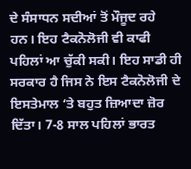ਦੇ ਸੰਸਾਧਨ ਸਦੀਆਂ ਤੋਂ ਮੌਜੂਦ ਰਹੇ ਹਨ। ਇਹ ਟੈਕਨੋਲੋਜੀ ਵੀ ਕਾਫੀ ਪਹਿਲਾਂ ਆ ਚੁੱਕੀ ਸਕੀ। ਇਹ ਸਾਡੀ ਹੀ ਸਰਕਾਰ ਹੈ ਜਿਸ ਨੇ ਇਸ ਟੈਕਨੋਲੋਜੀ ਦੇ ਇਸਤੇਮਾਲ ‘ਤੇ ਬਹੁਤ ਜ਼ਿਆਦਾ ਜ਼ੋਰ ਦਿੱਤਾ। 7-8 ਸਾਲ ਪਹਿਲਾਂ ਭਾਰਤ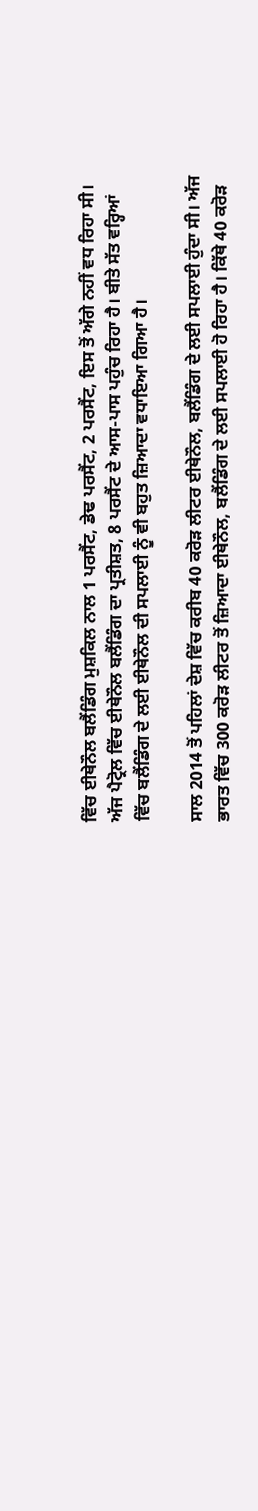ਵਿੱਚ ਈਥੇਨੌਲ ਬਲੈਂਡਿੰਗ ਮੁਸ਼ਕਿਲ ਨਾਲ 1 ਪਰਸੈਂਟ, ਡੇਢ ਪਰਸੈਂਟ, 2 ਪਰਸੈਂਟ, ਇਸ ਤੋਂ ਅੱਗੇ ਨਹੀਂ ਵਧ ਰਿਹਾ ਸੀ। ਅੱਜ ਪੈਟ੍ਰੋਲ ਵਿੱਚ ਈਥੇਨੌਲ ਬਲੈਂਡਿੰਗ ਦਾ ਪ੍ਰਤੀਸ਼ਤ, 8 ਪਰਸੈਂਟ ਦੇ ਆਸ-ਪਾਸ ਪਹੁੰਚ ਰਿਹਾ ਹੈ। ਬੀਤੇ ਸੱਤ ਵਰ੍ਹਿਆਂ ਵਿੱਚ ਬਲੈਂਡਿੰਗ ਦੇ ਲਈ ਈਥੇਨੌਲ ਦੀ ਸਪਲਾਈ ਨੂੰ ਵੀ ਬਹੁਤ ਜ਼ਿਆਦਾ ਵਧਾਇਆ ਗਿਆ ਹੈ।

ਸਾਲ 2014 ਤੋਂ ਪਹਿਲਾਂ ਦੇਸ਼ ਵਿੱਚ ਕਰੀਬ 40 ਕਰੋੜ ਲੀਟਰ ਈਥੇਨੌਲ, ਬਲੈਂਡਿੰਗ ਦੇ ਲਈ ਸਪਲਾਈ ਹੁੰਦਾ ਸੀ। ਅੱਜ ਭਾਰਤ ਵਿੱਚ 300 ਕਰੋੜ ਲੀਟਰ ਤੋਂ ਜ਼ਿਆਦਾ ਈਥੇਨੌਲ, ਬਲੈਂਡਿੰਗ ਦੇ ਲਈ ਸਪਲਾਈ ਹੋ ਰਿਹਾ ਹੈ। ਕਿੱਥੇ 40 ਕਰੋੜ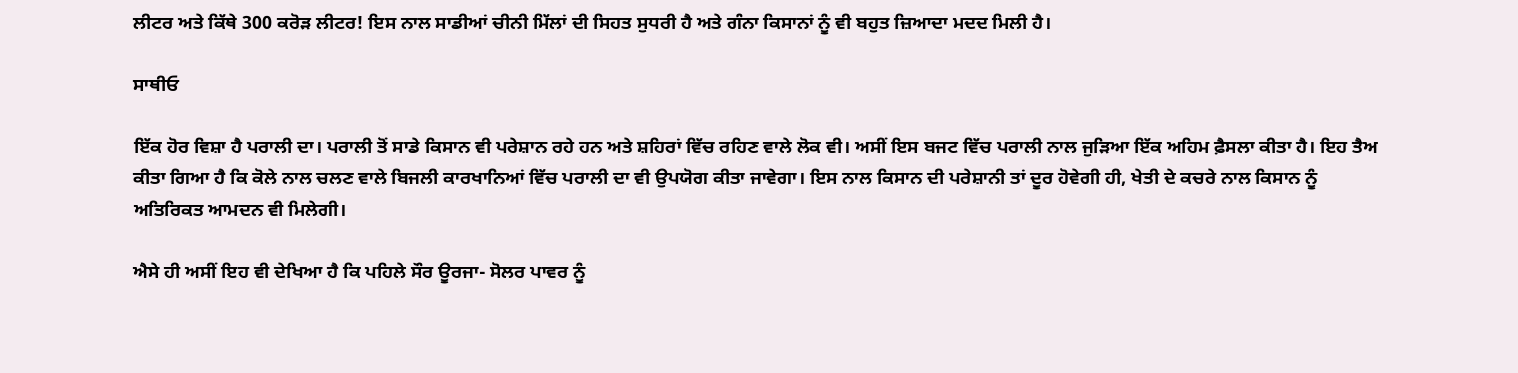ਲੀਟਰ ਅਤੇ ਕਿੱਥੇ 300 ਕਰੋੜ ਲੀਟਰ! ਇਸ ਨਾਲ ਸਾਡੀਆਂ ਚੀਨੀ ਮਿੱਲਾਂ ਦੀ ਸਿਹਤ ਸੁਧਰੀ ਹੈ ਅਤੇ ਗੰਨਾ ਕਿਸਾਨਾਂ ਨੂੰ ਵੀ ਬਹੁਤ ਜ਼ਿਆਦਾ ਮਦਦ ਮਿਲੀ ਹੈ।

ਸਾਥੀਓ

ਇੱਕ ਹੋਰ ਵਿਸ਼ਾ ਹੈ ਪਰਾਲੀ ਦਾ। ਪਰਾਲੀ ਤੋਂ ਸਾਡੇ ਕਿਸਾਨ ਵੀ ਪਰੇਸ਼ਾਨ ਰਹੇ ਹਨ ਅਤੇ ਸ਼ਹਿਰਾਂ ਵਿੱਚ ਰਹਿਣ ਵਾਲੇ ਲੋਕ ਵੀ। ਅਸੀਂ ਇਸ ਬਜਟ ਵਿੱਚ ਪਰਾਲੀ ਨਾਲ ਜੁੜਿਆ ਇੱਕ ਅਹਿਮ ਫ਼ੈਸਲਾ ਕੀਤਾ ਹੈ। ਇਹ ਤੈਅ ਕੀਤਾ ਗਿਆ ਹੈ ਕਿ ਕੋਲੇ ਨਾਲ ਚਲਣ ਵਾਲੇ ਬਿਜਲੀ ਕਾਰਖਾਨਿਆਂ ਵਿੱਚ ਪਰਾਲੀ ਦਾ ਵੀ ਉਪਯੋਗ ਕੀਤਾ ਜਾਵੇਗਾ। ਇਸ ਨਾਲ ਕਿਸਾਨ ਦੀ ਪਰੇਸ਼ਾਨੀ ਤਾਂ ਦੂਰ ਹੋਵੇਗੀ ਹੀ, ਖੇਤੀ ਦੇ ਕਚਰੇ ਨਾਲ ਕਿਸਾਨ ਨੂੰ ਅਤਿਰਿਕਤ ਆਮਦਨ ਵੀ ਮਿਲੇਗੀ।

ਐਸੇ ਹੀ ਅਸੀਂ ਇਹ ਵੀ ਦੇਖਿਆ ਹੈ ਕਿ ਪਹਿਲੇ ਸੌਰ ਊਰਜਾ- ਸੋਲਰ ਪਾਵਰ ਨੂੰ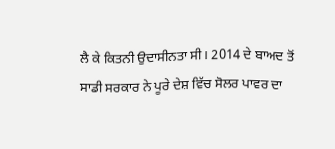ਲੈ ਕੇ ਕਿਤਨੀ ਉਦਾਸੀਨਤਾ ਸੀ। 2014 ਦੇ ਬਾਅਦ ਤੋਂ ਸਾਡੀ ਸਰਕਾਰ ਨੇ ਪੂਰੇ ਦੇਸ਼ ਵਿੱਚ ਸੋਲਰ ਪਾਵਰ ਦਾ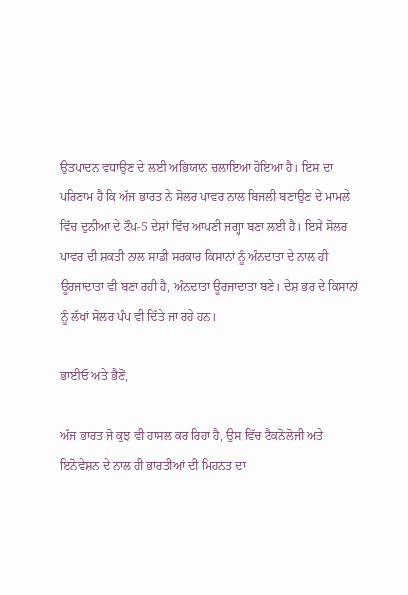ਉਤਪਾਦਨ ਵਧਾਉਣ ਦੇ ਲਈ ਅਭਿਯਾਨ ਚਲਾਇਆ ਹੋਇਆ ਹੈ। ਇਸ ਦਾ ਪਰਿਣਾਮ ਹੈ ਕਿ ਅੱਜ ਭਾਰਤ ਨੇ ਸੋਲਰ ਪਾਵਰ ਨਾਲ ਬਿਜਲੀ ਬਣਾਉਣ ਦੇ ਮਾਮਲੇ ਵਿੱਚ ਦੁਨੀਆ ਦੇ ਟੌਪ-5 ਦੇਸ਼ਾਂ ਵਿੱਚ ਆਪਣੀ ਜਗ੍ਹਾ ਬਣਾ ਲਈ ਹੈ। ਇਸੇ ਸੋਲਰ ਪਾਵਰ ਦੀ ਸ਼ਕਤੀ ਨਾਲ ਸਾਡੀ ਸਰਕਾਰ ਕਿਸਾਨਾਂ ਨੂੰ ਅੰਨਦਾਤਾ ਦੇ ਨਾਲ ਹੀ ਊਰਜਾਦਾਤਾ ਵੀ ਬਣਾ ਰਹੀ ਹੈ, ਅੰਨਦਾਤਾ ਊਰਜਾਦਾਤਾ ਬਣੇ। ਦੇਸ਼ ਭਰ ਦੇ ਕਿਸਾਨਾਂ ਨੂੰ ਲੱਖਾਂ ਸੋਲਰ ਪੰਪ ਵੀ ਦਿੱਤੇ ਜਾ ਰਹੇ ਹਨ।

ਭਾਈਓ ਅਤੇ ਭੈਣੋਂ,

ਅੱਜ ਭਾਰਤ ਜੋ ਕੁਝ ਵੀ ਹਾਸਲ ਕਰ ਰਿਹਾ ਹੈ, ਉਸ ਵਿੱਚ ਟੈਕਨੋਲੋਜੀ ਅਤੇ ਇਨੋਵੇਸ਼ਨ ਦੇ ਨਾਲ ਹੀ ਭਾਰਤੀਆਂ ਦੀ ਮਿਹਨਤ ਦਾ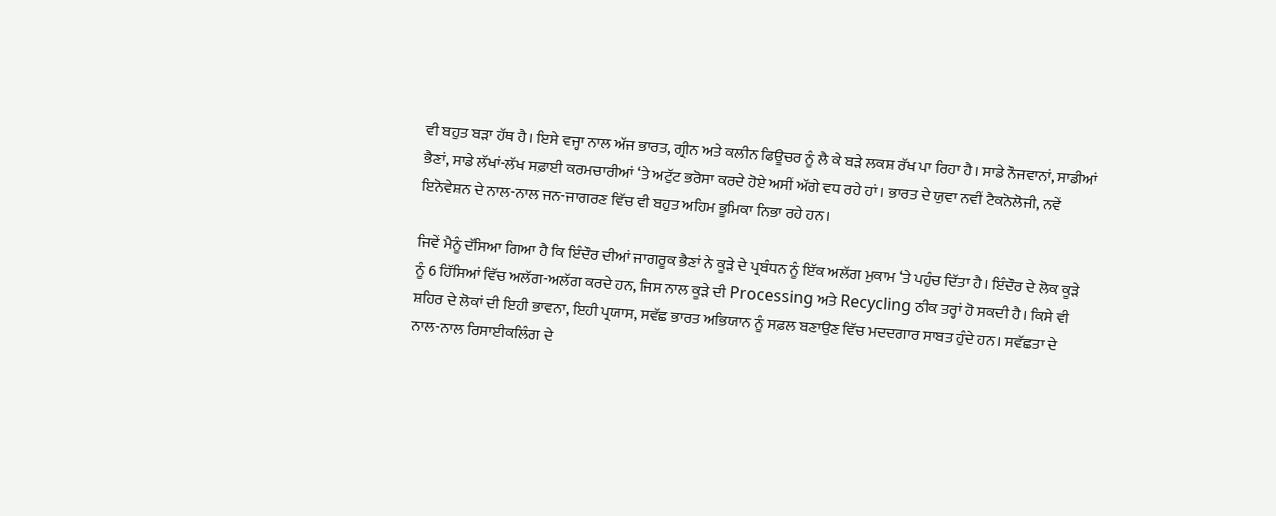ਵੀ ਬਹੁਤ ਬੜਾ ਹੱਥ ਹੈ। ਇਸੇ ਵਜ੍ਹਾ ਨਾਲ ਅੱਜ ਭਾਰਤ, ਗ੍ਰੀਨ ਅਤੇ ਕਲੀਨ ਫਿਊਚਰ ਨੂੰ ਲੈ ਕੇ ਬੜੇ ਲਕਸ਼ ਰੱਖ ਪਾ ਰਿਹਾ ਹੈ। ਸਾਡੇ ਨੌਜਵਾਨਾਂ, ਸਾਡੀਆਂ ਭੈਣਾਂ, ਸਾਡੇ ਲੱਖਾਂ-ਲੱਖ ਸਫ਼ਾਈ ਕਰਮਚਾਰੀਆਂ ‘ਤੇ ਅਟੁੱਟ ਭਰੋਸਾ ਕਰਦੇ ਹੋਏ ਅਸੀਂ ਅੱਗੇ ਵਧ ਰਹੇ ਹਾਂ। ਭਾਰਤ ਦੇ ਯੁਵਾ ਨਵੀਂ ਟੈਕਨੋਲੋਜੀ, ਨਵੇਂ ਇਨੋਵੇਸ਼ਨ ਦੇ ਨਾਲ-ਨਾਲ ਜਨ-ਜਾਗਰਣ ਵਿੱਚ ਵੀ ਬਹੁਤ ਅਹਿਮ ਭੂਮਿਕਾ ਨਿਭਾ ਰਹੇ ਹਨ।

ਜਿਵੇਂ ਮੈਨੂੰ ਦੱਸਿਆ ਗਿਆ ਹੈ ਕਿ ਇੰਦੌਰ ਦੀਆਂ ਜਾਗਰੂਕ ਭੈਣਾਂ ਨੇ ਕੂੜੇ ਦੇ ਪ੍ਰਬੰਧਨ ਨੂੰ ਇੱਕ ਅਲੱਗ ਮੁਕਾਮ ‘ਤੇ ਪਹੁੰਚ ਦਿੱਤਾ ਹੈ। ਇੰਦੌਰ ਦੇ ਲੋਕ ਕੂੜੇ ਨੂੰ 6 ਹਿੱਸਿਆਂ ਵਿੱਚ ਅਲੱਗ-ਅਲੱਗ ਕਰਦੇ ਹਨ, ਜਿਸ ਨਾਲ ਕੂੜੇ ਦੀ Processing ਅਤੇ Recycling ਠੀਕ ਤਰ੍ਹਾਂ ਹੋ ਸਕਦੀ ਹੈ। ਕਿਸੇ ਵੀ ਸ਼ਹਿਰ ਦੇ ਲੋਕਾਂ ਦੀ ਇਹੀ ਭਾਵਨਾ, ਇਹੀ ਪ੍ਰਯਾਸ, ਸਵੱਛ ਭਾਰਤ ਅਭਿਯਾਨ ਨੂੰ ਸਫ਼ਲ ਬਣਾਉਣ ਵਿੱਚ ਮਦਦਗਾਰ ਸਾਬਤ ਹੁੰਦੇ ਹਨ। ਸਵੱਛਤਾ ਦੇ ਨਾਲ-ਨਾਲ ਰਿਸਾਈਕਲਿੰਗ ਦੇ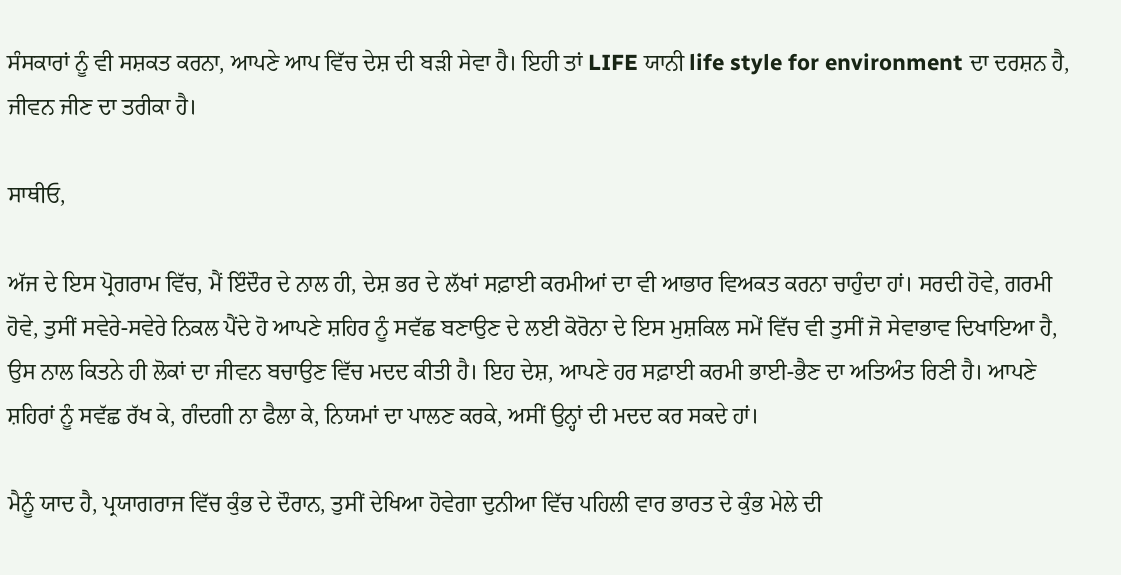ਸੰਸਕਾਰਾਂ ਨੂੰ ਵੀ ਸਸ਼ਕਤ ਕਰਨਾ, ਆਪਣੇ ਆਪ ਵਿੱਚ ਦੇਸ਼ ਦੀ ਬੜੀ ਸੇਵਾ ਹੈ। ਇਹੀ ਤਾਂ LIFE ਯਾਨੀ life style for environment ਦਾ ਦਰਸ਼ਨ ਹੈ, ਜੀਵਨ ਜੀਣ ਦਾ ਤਰੀਕਾ ਹੈ।

ਸਾਥੀਓ,

ਅੱਜ ਦੇ ਇਸ ਪ੍ਰੋਗਰਾਮ ਵਿੱਚ, ਮੈਂ ਇੰਦੌਰ ਦੇ ਨਾਲ ਹੀ, ਦੇਸ਼ ਭਰ ਦੇ ਲੱਖਾਂ ਸਫ਼ਾਈ ਕਰਮੀਆਂ ਦਾ ਵੀ ਆਭਾਰ ਵਿਅਕਤ ਕਰਨਾ ਚਾਹੁੰਦਾ ਹਾਂ। ਸਰਦੀ ਹੋਵੇ, ਗਰਮੀ ਹੋਵੇ, ਤੁਸੀਂ ਸਵੇਰੇ-ਸਵੇਰੇ ਨਿਕਲ ਪੈਂਦੇ ਹੋ ਆਪਣੇ ਸ਼ਹਿਰ ਨੂੰ ਸਵੱਛ ਬਣਾਉਣ ਦੇ ਲਈ ਕੋਰੋਨਾ ਦੇ ਇਸ ਮੁਸ਼ਕਿਲ ਸਮੇਂ ਵਿੱਚ ਵੀ ਤੁਸੀਂ ਜੋ ਸੇਵਾਭਾਵ ਦਿਖਾਇਆ ਹੈ, ਉਸ ਨਾਲ ਕਿਤਨੇ ਹੀ ਲੋਕਾਂ ਦਾ ਜੀਵਨ ਬਚਾਉਣ ਵਿੱਚ ਮਦਦ ਕੀਤੀ ਹੈ। ਇਹ ਦੇਸ਼, ਆਪਣੇ ਹਰ ਸਫ਼ਾਈ ਕਰਮੀ ਭਾਈ-ਭੈਣ ਦਾ ਅਤਿਅੰਤ ਰਿਣੀ ਹੈ। ਆਪਣੇ ਸ਼ਹਿਰਾਂ ਨੂੰ ਸਵੱਛ ਰੱਖ ਕੇ, ਗੰਦਗੀ ਨਾ ਫੈਲਾ ਕੇ, ਨਿਯਮਾਂ ਦਾ ਪਾਲਣ ਕਰਕੇ, ਅਸੀਂ ਉਨ੍ਹਾਂ ਦੀ ਮਦਦ ਕਰ ਸਕਦੇ ਹਾਂ।

ਮੈਨੂੰ ਯਾਦ ਹੈ, ਪ੍ਰਯਾਗਰਾਜ ਵਿੱਚ ਕੁੰਭ ਦੇ ਦੌਰਾਨ, ਤੁਸੀਂ ਦੇਖਿਆ ਹੋਵੇਗਾ ਦੁਨੀਆ ਵਿੱਚ ਪਹਿਲੀ ਵਾਰ ਭਾਰਤ ਦੇ ਕੁੰਭ ਮੇਲੇ ਦੀ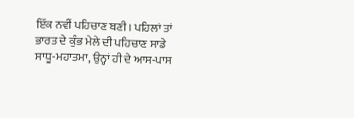ਇੱਕ ਨਵੀਂ ਪਹਿਚਾਣ ਬਣੀ। ਪਹਿਲਾਂ ਤਾਂ ਭਾਰਤ ਦੇ ਕੁੰਭ ਮੇਲੇ ਦੀ ਪਹਿਚਾਣ ਸਾਡੇ ਸਾਧੂ-ਮਹਾਤਮਾ, ਉਨ੍ਹਾਂ ਹੀ ਦੇ ਆਸ-ਪਾਸ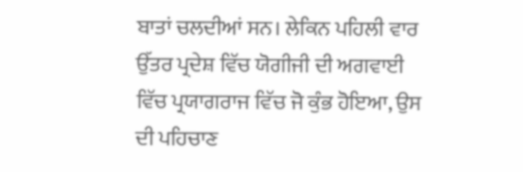ਬਾਤਾਂ ਚਲਦੀਆਂ ਸਨ। ਲੇਕਿਨ ਪਹਿਲੀ ਵਾਰ ਉੱਤਰ ਪ੍ਰਦੇਸ਼ ਵਿੱਚ ਯੋਗੀਜੀ ਦੀ ਅਗਵਾਈ ਵਿੱਚ ਪ੍ਰਯਾਗਰਾਜ ਵਿੱਚ ਜੋ ਕੁੰਭ ਹੋਇਆ, ਉਸ ਦੀ ਪਹਿਚਾਣ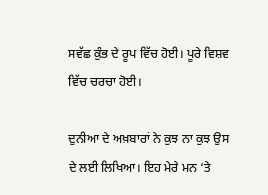ਸਵੱਛ ਕੁੰਭ ਦੇ ਰੂਪ ਵਿੱਚ ਹੋਈ। ਪੂਰੇ ਵਿਸ਼ਵ ਵਿੱਚ ਚਰਚਾ ਹੋਈ।

ਦੁਨੀਆ ਦੇ ਅਖ਼ਬਾਰਾਂ ਨੇ ਕੁਝ ਨਾ ਕੁਝ ਉਸ ਦੇ ਲਈ ਲਿਖਿਆ। ਇਹ ਮੇਰੇ ਮਨ ‘ਤੇ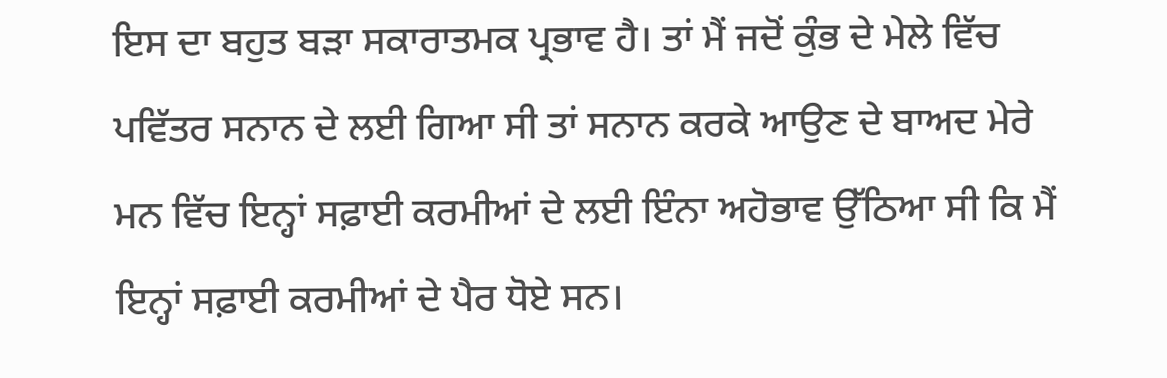ਇਸ ਦਾ ਬਹੁਤ ਬੜਾ ਸਕਾਰਾਤਮਕ ਪ੍ਰਭਾਵ ਹੈ। ਤਾਂ ਮੈਂ ਜਦੋਂ ਕੁੰਭ ਦੇ ਮੇਲੇ ਵਿੱਚ ਪਵਿੱਤਰ ਸਨਾਨ ਦੇ ਲਈ ਗਿਆ ਸੀ ਤਾਂ ਸਨਾਨ ਕਰਕੇ ਆਉਣ ਦੇ ਬਾਅਦ ਮੇਰੇ ਮਨ ਵਿੱਚ ਇਨ੍ਹਾਂ ਸਫ਼ਾਈ ਕਰਮੀਆਂ ਦੇ ਲਈ ਇੰਨਾ ਅਹੋਭਾਵ ਉੱਠਿਆ ਸੀ ਕਿ ਮੈਂ ਇਨ੍ਹਾਂ ਸਫ਼ਾਈ ਕਰਮੀਆਂ ਦੇ ਪੈਰ ਧੋਏ ਸਨ।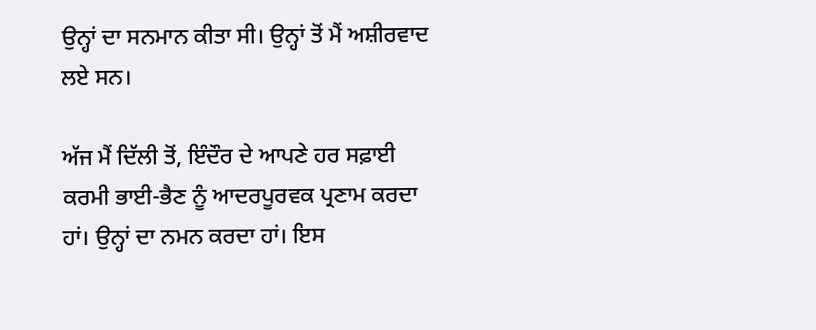ਉਨ੍ਹਾਂ ਦਾ ਸਨਮਾਨ ਕੀਤਾ ਸੀ। ਉਨ੍ਹਾਂ ਤੋਂ ਮੈਂ ਅਸ਼ੀਰਵਾਦ ਲਏ ਸਨ।

ਅੱਜ ਮੈਂ ਦਿੱਲੀ ਤੋਂ, ਇੰਦੌਰ ਦੇ ਆਪਣੇ ਹਰ ਸਫ਼ਾਈ ਕਰਮੀ ਭਾਈ-ਭੈਣ ਨੂੰ ਆਦਰਪੂਰਵਕ ਪ੍ਰਣਾਮ ਕਰਦਾ ਹਾਂ। ਉਨ੍ਹਾਂ ਦਾ ਨਮਨ ਕਰਦਾ ਹਾਂ। ਇਸ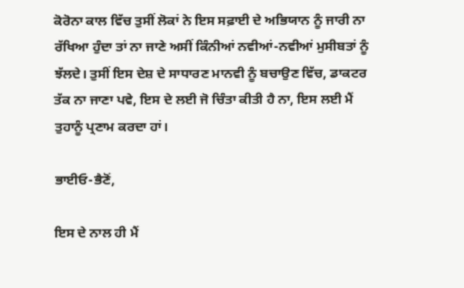ਕੋਰੋਨਾ ਕਾਲ ਵਿੱਚ ਤੁਸੀਂ ਲੋਕਾਂ ਨੇ ਇਸ ਸਫ਼ਾਈ ਦੇ ਅਭਿਯਾਨ ਨੂੰ ਜਾਰੀ ਨਾ ਰੱਖਿਆ ਹੁੰਦਾ ਤਾਂ ਨਾ ਜਾਣੇ ਅਸੀਂ ਕਿੰਨੀਆਂ ਨਵੀਆਂ-ਨਵੀਆਂ ਮੁਸੀਬਤਾਂ ਨੂੰ ਝੱਲਦੇ। ਤੁਸੀਂ ਇਸ ਦੇਸ਼ ਦੇ ਸਾਧਾਰਣ ਮਾਨਵੀ ਨੂੰ ਬਚਾਉਣ ਵਿੱਚ, ਡਾਕਟਰ ਤੱਕ ਨਾ ਜਾਣਾ ਪਵੇ, ਇਸ ਦੇ ਲਈ ਜੋ ਚਿੰਤਾ ਕੀਤੀ ਹੈ ਨਾ, ਇਸ ਲਈ ਮੈਂ ਤੁਹਾਨੂੰ ਪ੍ਰਣਾਮ ਕਰਦਾ ਹਾਂ।

ਭਾਈਓ-ਭੈਣੋਂ,

ਇਸ ਦੇ ਨਾਲ ਹੀ ਮੈਂ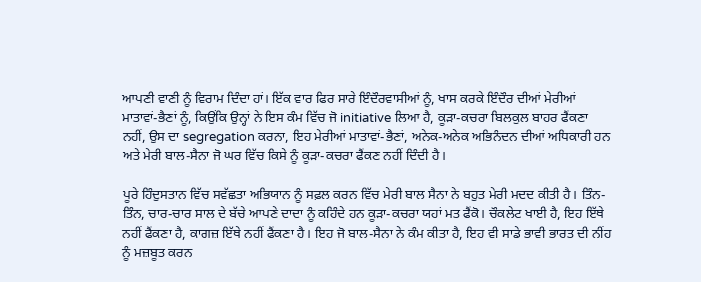ਆਪਣੀ ਵਾਣੀ ਨੂੰ ਵਿਰਾਮ ਦਿੰਦਾ ਹਾਂ। ਇੱਕ ਵਾਰ ਫਿਰ ਸਾਰੇ ਇੰਦੌਰਵਾਸੀਆਂ ਨੂੰ, ਖਾਸ ਕਰਕੇ ਇੰਦੌਰ ਦੀਆਂ ਮੇਰੀਆਂ ਮਾਤਾਵਾਂ-ਭੈਣਾਂ ਨੂੰ, ਕਿਉਂਕਿ ਉਨ੍ਹਾਂ ਨੇ ਇਸ ਕੰਮ ਵਿੱਚ ਜੋ initiative ਲਿਆ ਹੈ, ਕੂੜਾ-ਕਚਰਾ ਬਿਲਕੁਲ ਬਾਹਰ ਫੈਂਕਣਾ ਨਹੀਂ, ਉਸ ਦਾ segregation ਕਰਨਾ, ਇਹ ਮੇਰੀਆਂ ਮਾਤਾਵਾਂ-ਭੈਣਾਂ, ਅਨੇਕ-ਅਨੇਕ ਅਭਿਨੰਦਨ ਦੀਆਂ ਅਧਿਕਾਰੀ ਹਨ ਅਤੇ ਮੇਰੀ ਬਾਲ-ਸੈਨਾ ਜੋ ਘਰ ਵਿੱਚ ਕਿਸੇ ਨੂੰ ਕੂੜਾ-ਕਚਰਾ ਫੈਂਕਣ ਨਹੀਂ ਦਿੰਦੀ ਹੈ।

ਪੂਰੇ ਹਿੰਦੁਸਤਾਨ ਵਿੱਚ ਸਵੱਛਤਾ ਅਭਿਯਾਨ ਨੂੰ ਸਫ਼ਲ ਕਰਨ ਵਿੱਚ ਮੇਰੀ ਬਾਲ ਸੈਨਾ ਨੇ ਬਹੁਤ ਮੇਰੀ ਮਦਦ ਕੀਤੀ ਹੈ। ਤਿੰਨ-ਤਿੰਨ, ਚਾਰ-ਚਾਰ ਸਾਲ ਦੇ ਬੱਚੇ ਆਪਣੇ ਦਾਦਾ ਨੂੰ ਕਹਿੰਦੇ ਹਨ ਕੂੜਾ-ਕਚਰਾ ਯਹਾਂ ਮਤ ਫੈਂਕੋ। ਚੌਕਲੇਟ ਖਾਈ ਹੈ, ਇਹ ਇੱਥੇ ਨਹੀਂ ਫੈਂਕਣਾ ਹੈ, ਕਾਗਜ਼ ਇੱਥੇ ਨਹੀਂ ਫੈਂਕਣਾ ਹੈ। ਇਹ ਜੋ ਬਾਲ-ਸੈਨਾ ਨੇ ਕੰਮ ਕੀਤਾ ਹੈ, ਇਹ ਵੀ ਸਾਡੇ ਭਾਵੀ ਭਾਰਤ ਦੀ ਨੀਂਹ ਨੂੰ ਮਜ਼ਬੂਤ ਕਰਨ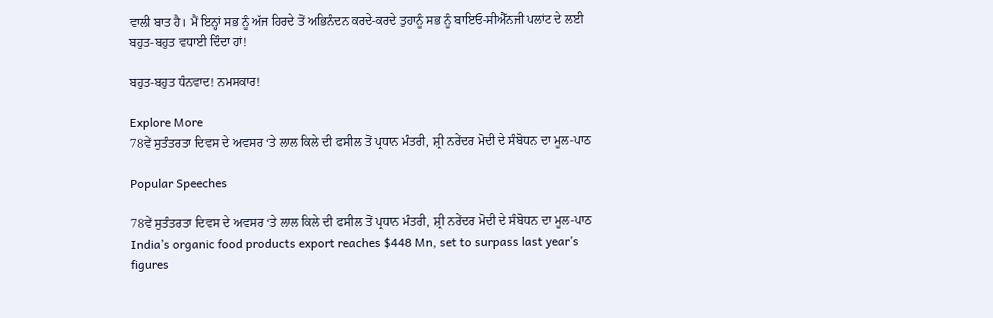ਵਾਲੀ ਬਾਤ ਹੈ। ਮੈਂ ਇਨ੍ਹਾਂ ਸਭ ਨੂੰ ਅੱਜ ਹਿਰਦੇ ਤੋਂ ਅਭਿਨੰਦਨ ਕਰਦੇ-ਕਰਦੇ ਤੁਹਾਨੂੰ ਸਭ ਨੂੰ ਬਾਇਓ-ਸੀਐੱਨਜੀ ਪਲਾਂਟ ਦੇ ਲਈ ਬਹੁਤ-ਬਹੁਤ ਵਧਾਈ ਦਿੰਦਾ ਹਾਂ!

ਬਹੁਤ-ਬਹੁਤ ਧੰਨਵਾਦ! ਨਮਸਕਾਰ!

Explore More
78ਵੇਂ ਸੁਤੰਤਰਤਾ ਦਿਵਸ ਦੇ ਅਵਸਰ ‘ਤੇ ਲਾਲ ਕਿਲੇ ਦੀ ਫਸੀਲ ਤੋਂ ਪ੍ਰਧਾਨ ਮੰਤਰੀ, ਸ਼੍ਰੀ ਨਰੇਂਦਰ ਮੋਦੀ ਦੇ ਸੰਬੋਧਨ ਦਾ ਮੂਲ-ਪਾਠ

Popular Speeches

78ਵੇਂ ਸੁਤੰਤਰਤਾ ਦਿਵਸ ਦੇ ਅਵਸਰ ‘ਤੇ ਲਾਲ ਕਿਲੇ ਦੀ ਫਸੀਲ ਤੋਂ ਪ੍ਰਧਾਨ ਮੰਤਰੀ, ਸ਼੍ਰੀ ਨਰੇਂਦਰ ਮੋਦੀ ਦੇ ਸੰਬੋਧਨ ਦਾ ਮੂਲ-ਪਾਠ
India’s organic food products export reaches $448 Mn, set to surpass last year’s figures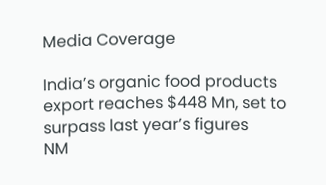Media Coverage

India’s organic food products export reaches $448 Mn, set to surpass last year’s figures
NM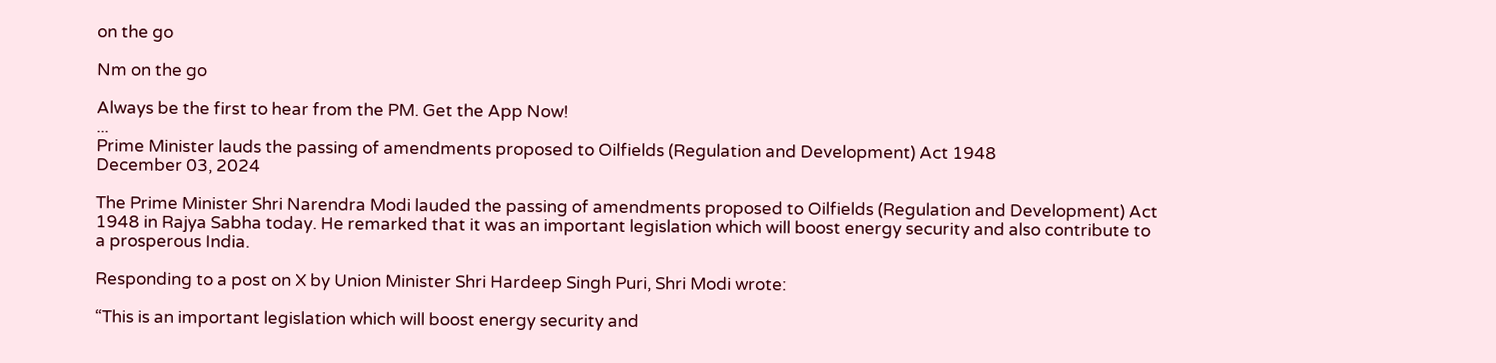on the go

Nm on the go

Always be the first to hear from the PM. Get the App Now!
...
Prime Minister lauds the passing of amendments proposed to Oilfields (Regulation and Development) Act 1948
December 03, 2024

The Prime Minister Shri Narendra Modi lauded the passing of amendments proposed to Oilfields (Regulation and Development) Act 1948 in Rajya Sabha today. He remarked that it was an important legislation which will boost energy security and also contribute to a prosperous India.

Responding to a post on X by Union Minister Shri Hardeep Singh Puri, Shri Modi wrote:

“This is an important legislation which will boost energy security and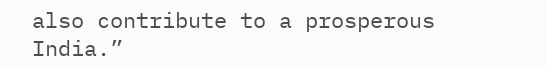also contribute to a prosperous India.”